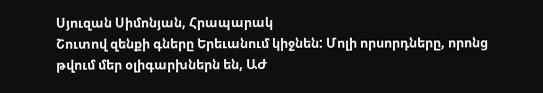Սյուզան Սիմոնյան, Հրապարակ
Շուտով զենքի գները Երեւանում կիջնեն: Մոլի որսորդները, որոնց թվում մեր օլիգարխներն են, ԱԺ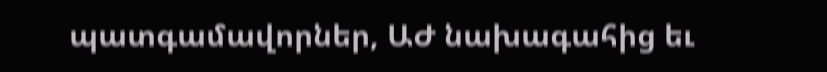պատգամավորներ, ԱԺ նախագահից եւ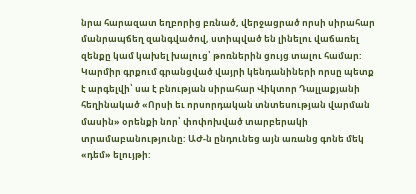նրա հարազատ եղբորից բռնած, վերջացրած որսի սիրահար մանրապճեղ զանգվածով, ստիպված են լինելու վաճառել զենքը կամ կախել խալուց՝ թոռներին ցույց տալու համար: Կարմիր գրքում գրանցված վայրի կենդանիների որսը պետք է արգելվի՝ սա է բնության սիրահար Վիկտոր Դալլաքյանի հեղինակած «Որսի եւ որսորդական տնտեսության վարման մասին» օրենքի նոր՝ փոփոխված տարբերակի տրամաբանությունը: ԱԺ-ն ընդունեց այն առանց գոնե մեկ «դեմ» ելույթի: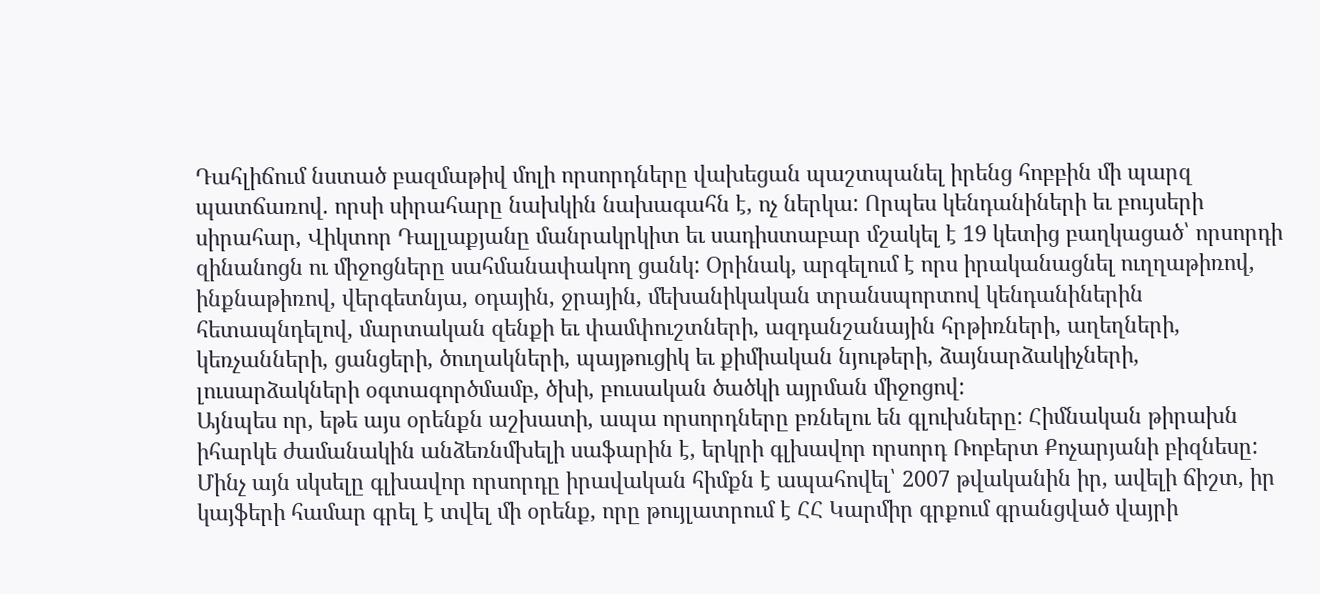Դահլիճում նստած բազմաթիվ մոլի որսորդները վախեցան պաշտպանել իրենց հոբբին մի պարզ պատճառով. որսի սիրահարը նախկին նախագահն է, ոչ ներկա: Որպես կենդանիների եւ բույսերի սիրահար, Վիկտոր Դալլաքյանը մանրակրկիտ եւ սադիստաբար մշակել է 19 կետից բաղկացած՝ որսորդի զինանոցն ու միջոցները սահմանափակող ցանկ: Օրինակ, արգելում է որս իրականացնել ուղղաթիռով, ինքնաթիռով, վերգետնյա, օդային, ջրային, մեխանիկական տրանսպորտով կենդանիներին հետապնդելով, մարտական զենքի եւ փամփուշտների, ազդանշանային հրթիռների, աղեղների, կեռչանների, ցանցերի, ծուղակների, պայթուցիկ եւ քիմիական նյութերի, ձայնարձակիչների, լուսարձակների օգտագործմամբ, ծխի, բուսական ծածկի այրման միջոցով:
Այնպես որ, եթե այս օրենքն աշխատի, ապա որսորդները բռնելու են գլուխները: Հիմնական թիրախն իհարկե ժամանակին անձեռնմխելի սաֆարին է, երկրի գլխավոր որսորդ Ռոբերտ Քոչարյանի բիզնեսը: Մինչ այն սկսելը գլխավոր որսորդը իրավական հիմքն է ապահովել՝ 2007 թվականին իր, ավելի ճիշտ, իր կայֆերի համար գրել է տվել մի օրենք, որը թույլատրում է ՀՀ Կարմիր գրքում գրանցված վայրի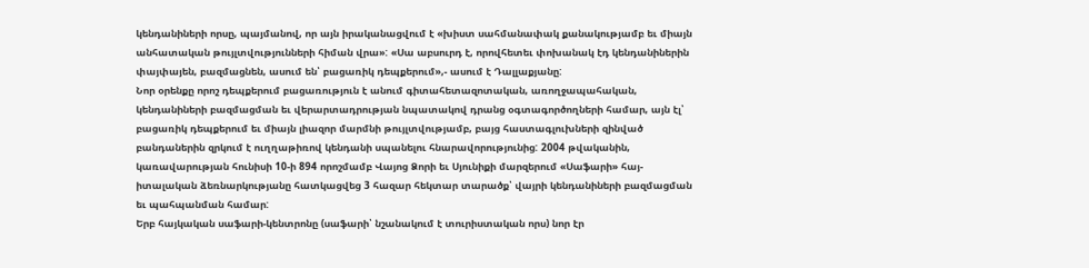կենդանիների որսը, պայմանով, որ այն իրականացվում է «խիստ սահմանափակ քանակությամբ եւ միայն անհատական թույլտվությունների հիման վրա»: «Սա աբսուրդ է, որովհետեւ փոխանակ էդ կենդանիներին փայփայեն, բազմացնեն, ասում են՝ բացառիկ դեպքերում»,- ասում է Դալլաքյանը:
Նոր օրենքը որոշ դեպքերում բացառություն է անում գիտահետազոտական, առողջապահական, կենդանիների բազմացման եւ վերարտադրության նպատակով դրանց օգտագործողների համար, այն էլ՝ բացառիկ դեպքերում եւ միայն լիազոր մարմնի թույլտվությամբ, բայց հաստագլուխների զինված բանդաներին զրկում է ուղղաթիռով կենդանի սպանելու հնարավորությունից: 2004 թվականին, կառավարության հունիսի 10-ի 894 որոշմամբ Վայոց Ձորի եւ Սյունիքի մարզերում «Սաֆարի» հայ-իտալական ձեռնարկությանը հատկացվեց 3 հազար հեկտար տարածք՝ վայրի կենդանիների բազմացման եւ պահպանման համար:
Երբ հայկական սաֆարի-կենտրոնը (սաֆարի՝ նշանակում է տուրիստական որս) նոր էր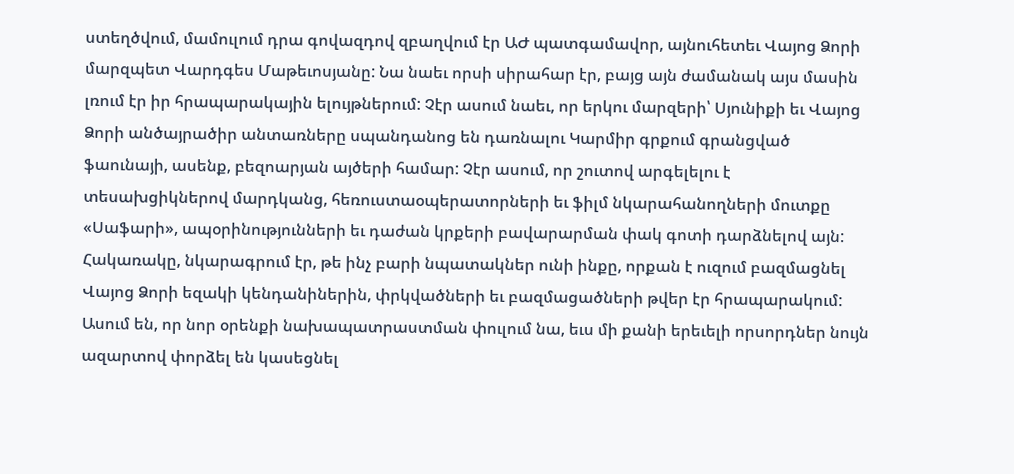ստեղծվում, մամուլում դրա գովազդով զբաղվում էր ԱԺ պատգամավոր, այնուհետեւ Վայոց Ձորի մարզպետ Վարդգես Մաթեւոսյանը: Նա նաեւ որսի սիրահար էր, բայց այն ժամանակ այս մասին լռում էր իր հրապարակային ելույթներում: Չէր ասում նաեւ, որ երկու մարզերի՝ Սյունիքի եւ Վայոց Ձորի անծայրածիր անտառները սպանդանոց են դառնալու Կարմիր գրքում գրանցված ֆաունայի, ասենք, բեզոարյան այծերի համար: Չէր ասում, որ շուտով արգելելու է տեսախցիկներով մարդկանց, հեռուստաօպերատորների եւ ֆիլմ նկարահանողների մուտքը «Սաֆարի», ապօրինությունների եւ դաժան կրքերի բավարարման փակ գոտի դարձնելով այն: Հակառակը, նկարագրում էր, թե ինչ բարի նպատակներ ունի ինքը, որքան է ուզում բազմացնել Վայոց Ձորի եզակի կենդանիներին, փրկվածների եւ բազմացածների թվեր էր հրապարակում: Ասում են, որ նոր օրենքի նախապատրաստման փուլում նա, եւս մի քանի երեւելի որսորդներ նույն ազարտով փորձել են կասեցնել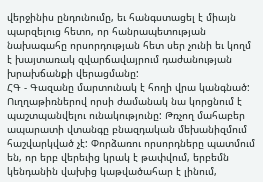վերջինիս ընդունումը, եւ հանգստացել է միայն պարզելուց հետո, որ հանրապետության նախագահը որսորդության հետ սեր չունի եւ կողմ է խայտառակ զվարճավայրում դաժանության խրախճանքի վերացմանը:
ՀԳ - Գազանը մարտունակ է հողի վրա կանգնած: Ուղղաթիռներով որսի ժամանակ նա կորցնում է պաշտպանվելու ունակությունը: Թռչող մահաբեր ապարատի վտանգը բնազդական մեխանիզմում հաշվարկված չէ: Փորձառու որսորդները պատմում են, որ երբ վերեւից կրակ է թափվում, երբեմն կենդանին վախից կաթվածահար է լինում,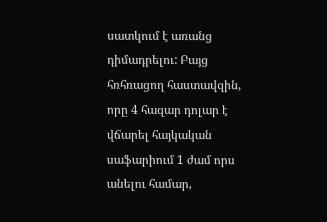սատկում է առանց դիմադրելու: Բայց հռհռացող հաստավզին, որը 4 հազար դոլար է վճարել հայկական սաֆարիում 1 ժամ որս անելու համար,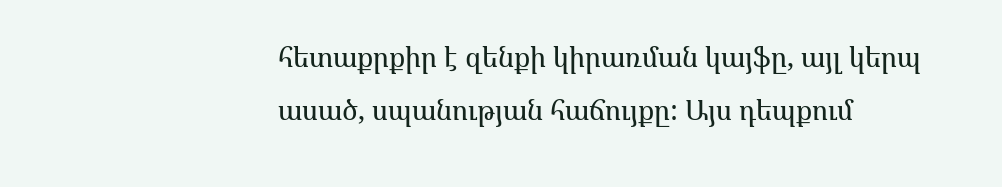հետաքրքիր է զենքի կիրառման կայֆը, այլ կերպ ասած, սպանության հաճույքը: Այս դեպքում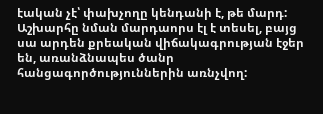էական չէ՝ փախչողը կենդանի է, թե մարդ: Աշխարհը նման մարդաորս էլ է տեսել, բայց սա արդեն քրեական վիճակագրության էջեր են, առանձնապես ծանր հանցագործություններին առնչվող: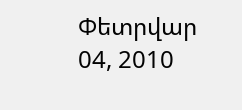Փետրվար 04, 2010